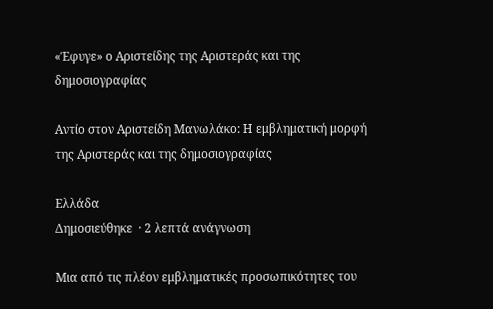«Έφυγε» ο Αριστείδης της Αριστεράς και της δημοσιογραφίας

Αντίο στον Αριστείδη Μανωλάκο: Η εμβληματική μορφή της Αριστεράς και της δημοσιογραφίας

Ελλάδα
Δημοσιεύθηκε  · 2 λεπτά ανάγνωση

Μια από τις πλέον εμβληματικές προσωπικότητες του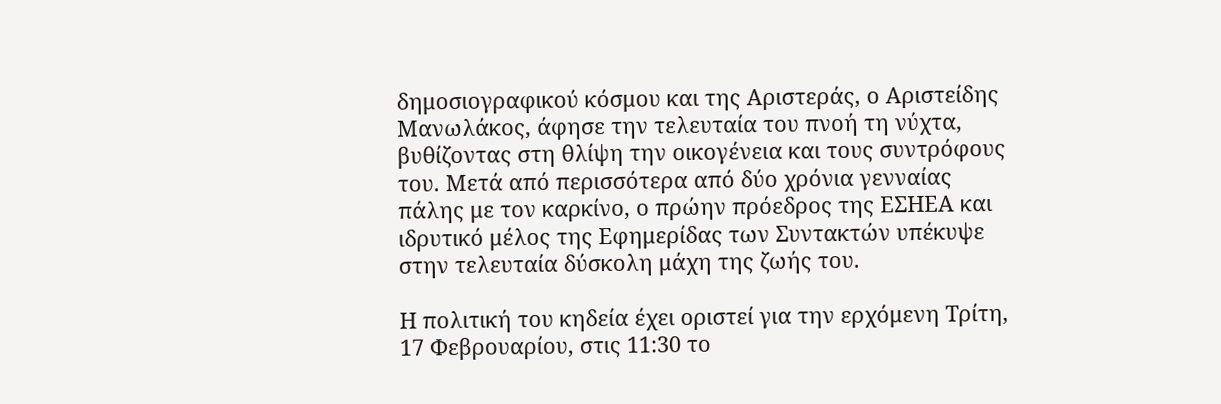δημοσιογραφικού κόσμου και της Αριστεράς, ο Αριστείδης Μανωλάκος, άφησε την τελευταία του πνοή τη νύχτα, βυθίζοντας στη θλίψη την οικογένεια και τους συντρόφους του. Μετά από περισσότερα από δύο χρόνια γενναίας πάλης με τον καρκίνο, ο πρώην πρόεδρος της ΕΣΗΕΑ και ιδρυτικό μέλος της Εφημερίδας των Συντακτών υπέκυψε στην τελευταία δύσκολη μάχη της ζωής του.

Η πολιτική του κηδεία έχει οριστεί για την ερχόμενη Τρίτη, 17 Φεβρουαρίου, στις 11:30 το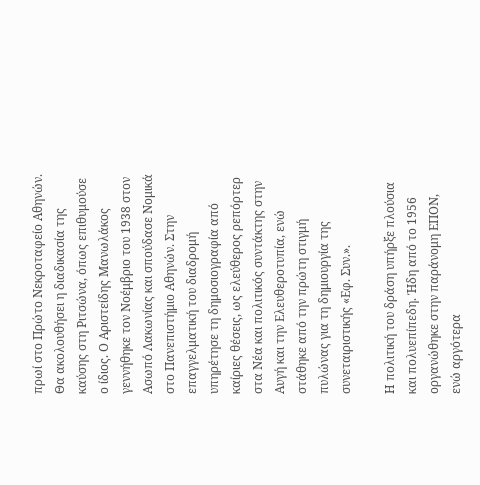πρωί στο Πρώτο Νεκροταφείο Αθηνών. Θα ακολουθήσει η διαδικασία της καύσης στη Ριτσώνα, όπως επιθυμούσε ο ίδιος. Ο Αριστείδης Μανωλάκος γεννήθηκε τον Νοέμβριο του 1938 στον Ασωπό Λακωνίας και σπούδασε Νομικά στο Πανεπιστήμιο Αθηνών. Στην επαγγελματική του διαδρομή υπηρέτησε τη δημοσιογραφία από καίριες θέσεις, ως ελεύθερος ρεπόρτερ στα Νέα και πολιτικός συντάκτης στην Αυγή και την Ελευθεροτυπία, ενώ στάθηκε από την πρώτη στιγμή πυλώνας για τη δημιουργία της συνεταιριστικής «Εφ. Συν.».

Η πολιτική του δράση υπήρξε πλούσια και πολυεπίπεδη. Ήδη από το 1956 οργανώθηκε στην παράνομη ΕΠΟΝ, ενώ αργότερα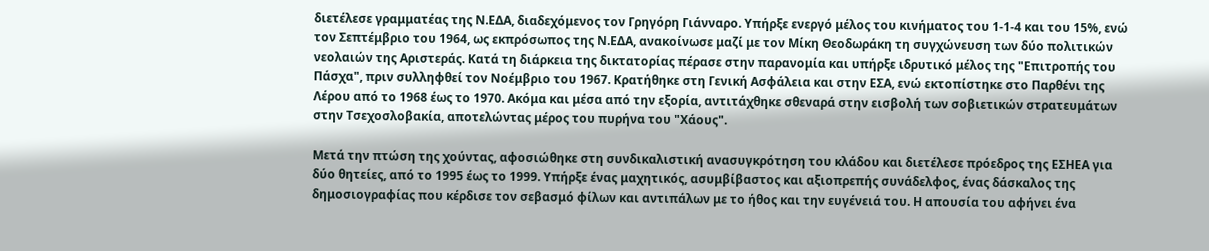διετέλεσε γραμματέας της Ν.ΕΔΑ, διαδεχόμενος τον Γρηγόρη Γιάνναρο. Υπήρξε ενεργό μέλος του κινήματος του 1-1-4 και του 15%, ενώ τον Σεπτέμβριο του 1964, ως εκπρόσωπος της Ν.ΕΔΑ, ανακοίνωσε μαζί με τον Μίκη Θεοδωράκη τη συγχώνευση των δύο πολιτικών νεολαιών της Αριστεράς. Κατά τη διάρκεια της δικτατορίας πέρασε στην παρανομία και υπήρξε ιδρυτικό μέλος της "Επιτροπής του Πάσχα", πριν συλληφθεί τον Νοέμβριο του 1967. Κρατήθηκε στη Γενική Ασφάλεια και στην ΕΣΑ, ενώ εκτοπίστηκε στο Παρθένι της Λέρου από το 1968 έως το 1970. Ακόμα και μέσα από την εξορία, αντιτάχθηκε σθεναρά στην εισβολή των σοβιετικών στρατευμάτων στην Τσεχοσλοβακία, αποτελώντας μέρος του πυρήνα του "Χάους".

Μετά την πτώση της χούντας, αφοσιώθηκε στη συνδικαλιστική ανασυγκρότηση του κλάδου και διετέλεσε πρόεδρος της ΕΣΗΕΑ για δύο θητείες, από το 1995 έως το 1999. Υπήρξε ένας μαχητικός, ασυμβίβαστος και αξιοπρεπής συνάδελφος, ένας δάσκαλος της δημοσιογραφίας που κέρδισε τον σεβασμό φίλων και αντιπάλων με το ήθος και την ευγένειά του. Η απουσία του αφήνει ένα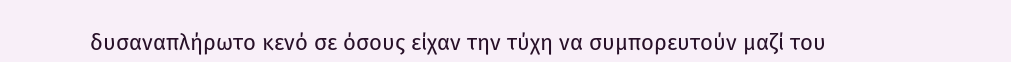δυσαναπλήρωτο κενό σε όσους είχαν την τύχη να συμπορευτούν μαζί του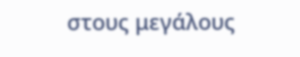στους μεγάλους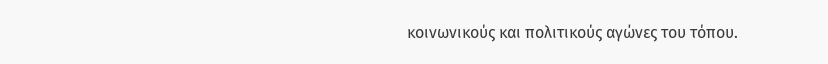κοινωνικούς και πολιτικούς αγώνες του τόπου.